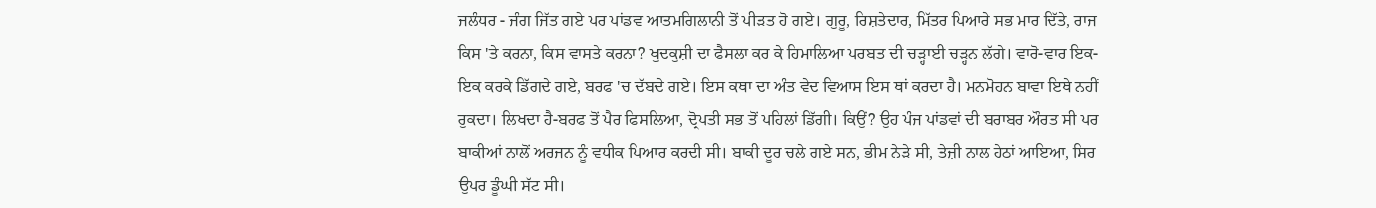ਜਲੰਧਰ - ਜੰਗ ਜਿੱਤ ਗਏ ਪਰ ਪਾਂਡਵ ਆਤਮਗਿਲਾਨੀ ਤੋਂ ਪੀੜਤ ਹੋ ਗਏ। ਗੁਰੂ, ਰਿਸ਼ਤੇਦਾਰ, ਮਿੱਤਰ ਪਿਆਰੇ ਸਭ ਮਾਰ ਦਿੱਤੇ, ਰਾਜ ਕਿਸ 'ਤੇ ਕਰਨਾ, ਕਿਸ ਵਾਸਤੇ ਕਰਨਾ? ਖੁਦਕੁਸ਼ੀ ਦਾ ਫੈਸਲਾ ਕਰ ਕੇ ਹਿਮਾਲਿਆ ਪਰਬਤ ਦੀ ਚੜ੍ਹਾਈ ਚੜ੍ਹਨ ਲੱਗੇ। ਵਾਰੋ-ਵਾਰ ਇਕ-ਇਕ ਕਰਕੇ ਡਿੱਗਦੇ ਗਏ, ਬਰਫ 'ਚ ਦੱਬਦੇ ਗਏ। ਇਸ ਕਥਾ ਦਾ ਅੰਤ ਵੇਦ ਵਿਆਸ ਇਸ ਥਾਂ ਕਰਦਾ ਹੈ। ਮਨਮੋਹਨ ਬਾਵਾ ਇਥੇ ਨਹੀਂ ਰੁਕਦਾ। ਲਿਖਦਾ ਹੈ-ਬਰਫ ਤੋਂ ਪੈਰ ਫਿਸਲਿਆ, ਦ੍ਰੋਪਤੀ ਸਭ ਤੋਂ ਪਹਿਲਾਂ ਡਿੱਗੀ। ਕਿਉਂ? ਉਹ ਪੰਜ ਪਾਂਡਵਾਂ ਦੀ ਬਰਾਬਰ ਔਰਤ ਸੀ ਪਰ ਬਾਕੀਆਂ ਨਾਲੋਂ ਅਰਜਨ ਨੂੰ ਵਧੀਕ ਪਿਆਰ ਕਰਦੀ ਸੀ। ਬਾਕੀ ਦੂਰ ਚਲੇ ਗਏ ਸਨ, ਭੀਮ ਨੇੜੇ ਸੀ, ਤੇਜ਼ੀ ਨਾਲ ਹੇਠਾਂ ਆਇਆ, ਸਿਰ ਉਪਰ ਡੂੰਘੀ ਸੱਟ ਸੀ।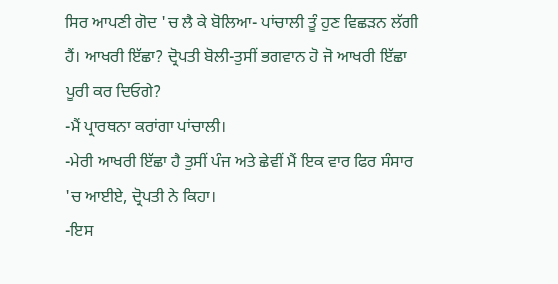ਸਿਰ ਆਪਣੀ ਗੋਦ 'ਚ ਲੈ ਕੇ ਬੋਲਿਆ- ਪਾਂਚਾਲੀ ਤੂੰ ਹੁਣ ਵਿਛੜਨ ਲੱਗੀ ਹੈਂ। ਆਖਰੀ ਇੱਛਾ? ਦ੍ਰੋਪਤੀ ਬੋਲੀ-ਤੁਸੀਂ ਭਗਵਾਨ ਹੋ ਜੋ ਆਖਰੀ ਇੱਛਾ ਪੂਰੀ ਕਰ ਦਿਓਗੇ?
-ਮੈਂ ਪ੍ਰਾਰਥਨਾ ਕਰਾਂਗਾ ਪਾਂਚਾਲੀ।
-ਮੇਰੀ ਆਖਰੀ ਇੱਛਾ ਹੈ ਤੁਸੀਂ ਪੰਜ ਅਤੇ ਛੇਵੀਂ ਮੈਂ ਇਕ ਵਾਰ ਫਿਰ ਸੰਸਾਰ 'ਚ ਆਈਏ, ਦ੍ਰੋਪਤੀ ਨੇ ਕਿਹਾ।
-ਇਸ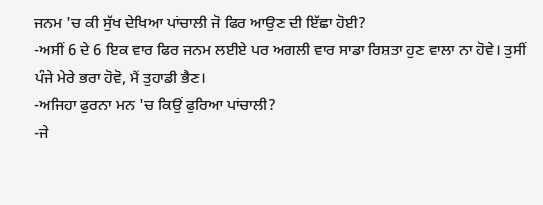ਜਨਮ 'ਚ ਕੀ ਸੁੱਖ ਦੇਖਿਆ ਪਾਂਚਾਲੀ ਜੋ ਫਿਰ ਆਉਣ ਦੀ ਇੱਛਾ ਹੋਈ?
-ਅਸੀਂ 6 ਦੇ 6 ਇਕ ਵਾਰ ਫਿਰ ਜਨਮ ਲਈਏ ਪਰ ਅਗਲੀ ਵਾਰ ਸਾਡਾ ਰਿਸ਼ਤਾ ਹੁਣ ਵਾਲਾ ਨਾ ਹੋਵੇ। ਤੁਸੀਂ ਪੰਜੇ ਮੇਰੇ ਭਰਾ ਹੋਵੋ, ਮੈਂ ਤੁਹਾਡੀ ਭੈਣ।
-ਅਜਿਹਾ ਫੁਰਨਾ ਮਨ 'ਚ ਕਿਉਂ ਫੁਰਿਆ ਪਾਂਚਾਲੀ?
-ਜੇ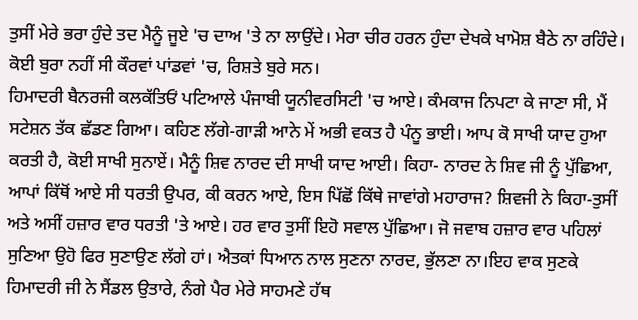ਤੁਸੀਂ ਮੇਰੇ ਭਰਾ ਹੁੰਦੇ ਤਦ ਮੈਨੂੰ ਜੂਏ 'ਚ ਦਾਅ 'ਤੇ ਨਾ ਲਾਉਂਦੇ। ਮੇਰਾ ਚੀਰ ਹਰਨ ਹੁੰਦਾ ਦੇਖਕੇ ਖਾਮੋਸ਼ ਬੈਠੇ ਨਾ ਰਹਿੰਦੇ। ਕੋਈ ਬੁਰਾ ਨਹੀਂ ਸੀ ਕੌਰਵਾਂ ਪਾਂਡਵਾਂ 'ਚ, ਰਿਸ਼ਤੇ ਬੁਰੇ ਸਨ।
ਹਿਮਾਦਰੀ ਬੈਨਰਜੀ ਕਲਕੱਤਿਓਂ ਪਟਿਆਲੇ ਪੰਜਾਬੀ ਯੂਨੀਵਰਸਿਟੀ 'ਚ ਆਏ। ਕੰਮਕਾਜ ਨਿਪਟਾ ਕੇ ਜਾਣਾ ਸੀ, ਮੈਂ ਸਟੇਸ਼ਨ ਤੱਕ ਛੱਡਣ ਗਿਆ। ਕਹਿਣ ਲੱਗੇ-ਗਾੜੀ ਆਨੇ ਮੇਂ ਅਭੀ ਵਕਤ ਹੈ ਪੰਨੂ ਭਾਈ। ਆਪ ਕੋ ਸਾਖੀ ਯਾਦ ਹੁਆ ਕਰਤੀ ਹੈ, ਕੋਈ ਸਾਖੀ ਸੁਨਾਏਂ। ਮੈਨੂੰ ਸ਼ਿਵ ਨਾਰਦ ਦੀ ਸਾਖੀ ਯਾਦ ਆਈ। ਕਿਹਾ- ਨਾਰਦ ਨੇ ਸ਼ਿਵ ਜੀ ਨੂੰ ਪੁੱਛਿਆ, ਆਪਾਂ ਕਿੱਥੋਂ ਆਏ ਸੀ ਧਰਤੀ ਉਪਰ, ਕੀ ਕਰਨ ਆਏ, ਇਸ ਪਿੱਛੋਂ ਕਿੱਥੇ ਜਾਵਾਂਗੇ ਮਹਾਰਾਜ? ਸ਼ਿਵਜੀ ਨੇ ਕਿਹਾ-ਤੁਸੀਂ ਅਤੇ ਅਸੀਂ ਹਜ਼ਾਰ ਵਾਰ ਧਰਤੀ 'ਤੇ ਆਏ। ਹਰ ਵਾਰ ਤੁਸੀਂ ਇਹੋ ਸਵਾਲ ਪੁੱਛਿਆ। ਜੋ ਜਵਾਬ ਹਜ਼ਾਰ ਵਾਰ ਪਹਿਲਾਂ ਸੁਣਿਆ ਉਹੋ ਫਿਰ ਸੁਣਾਉਣ ਲੱਗੇ ਹਾਂ। ਐਤਕਾਂ ਧਿਆਨ ਨਾਲ ਸੁਣਨਾ ਨਾਰਦ, ਭੁੱਲਣਾ ਨਾ।ਇਹ ਵਾਕ ਸੁਣਕੇ ਹਿਮਾਦਰੀ ਜੀ ਨੇ ਸੈਂਡਲ ਉਤਾਰੇ, ਨੰਗੇ ਪੈਰ ਮੇਰੇ ਸਾਹਮਣੇ ਹੱਥ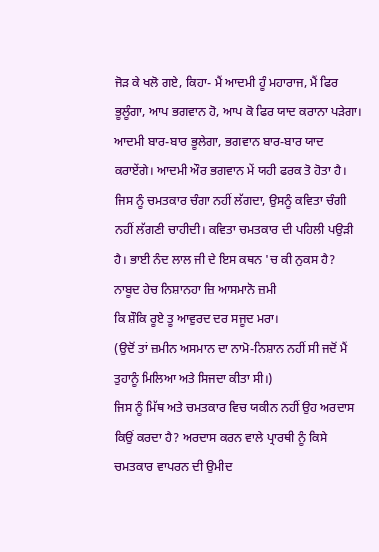ਜੋੜ ਕੇ ਖਲੋ ਗਏ, ਕਿਹਾ- ਮੈਂ ਆਦਮੀ ਹੂੰ ਮਹਾਰਾਜ, ਮੈਂ ਫਿਰ ਭੂਲੂੰਗਾ, ਆਪ ਭਗਵਾਨ ਹੋ, ਆਪ ਕੋ ਫਿਰ ਯਾਦ ਕਰਾਨਾ ਪੜੇਗਾ। ਆਦਮੀ ਬਾਰ-ਬਾਰ ਭੂਲੇਗਾ, ਭਗਵਾਨ ਬਾਰ-ਬਾਰ ਯਾਦ ਕਰਾਏਂਗੇ। ਆਦਮੀ ਔਰ ਭਗਵਾਨ ਮੇਂ ਯਹੀ ਫਰਕ ਤੋ ਹੋਤਾ ਹੈ। ਜਿਸ ਨੂੰ ਚਮਤਕਾਰ ਚੰਗਾ ਨਹੀਂ ਲੱਗਦਾ, ਉਸਨੂੰ ਕਵਿਤਾ ਚੰਗੀ ਨਹੀਂ ਲੱਗਣੀ ਚਾਹੀਦੀ। ਕਵਿਤਾ ਚਮਤਕਾਰ ਦੀ ਪਹਿਲੀ ਪਉੜੀ ਹੈ। ਭਾਈ ਨੰਦ ਲਾਲ ਜੀ ਦੇ ਇਸ ਕਥਨ 'ਚ ਕੀ ਨੁਕਸ ਹੈ?
ਨਾਬੂਦ ਹੇਚ ਨਿਸ਼ਾਨਹਾ ਜ਼ਿ ਆਸਮਾਨੋ ਜ਼ਮੀ
ਕਿ ਸ਼ੌਕਿ ਰੂਏ ਤੂ ਆਵੁਰਦ ਦਰ ਸਜੂਦ ਮਰਾ।
(ਉਦੋਂ ਤਾਂ ਜ਼ਮੀਨ ਅਸਮਾਨ ਦਾ ਨਾਮੋ-ਨਿਸ਼ਾਨ ਨਹੀਂ ਸੀ ਜਦੋਂ ਮੈਂ ਤੁਹਾਨੂੰ ਮਿਲਿਆ ਅਤੇ ਸਿਜਦਾ ਕੀਤਾ ਸੀ।)
ਜਿਸ ਨੂੰ ਮਿੱਥ ਅਤੇ ਚਮਤਕਾਰ ਵਿਚ ਯਕੀਨ ਨਹੀਂ ਉਹ ਅਰਦਾਸ ਕਿਉਂ ਕਰਦਾ ਹੈ? ਅਰਦਾਸ ਕਰਨ ਵਾਲੇ ਪ੍ਰਾਰਥੀ ਨੂੰ ਕਿਸੇ ਚਮਤਕਾਰ ਵਾਪਰਨ ਦੀ ਉਮੀਦ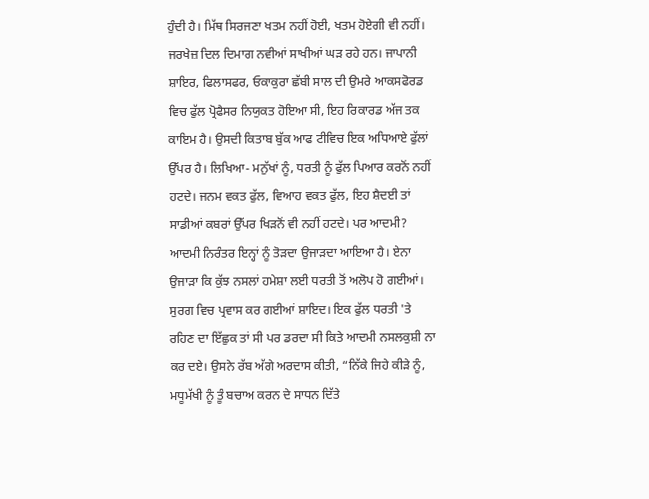ਹੁੰਦੀ ਹੈ। ਮਿੱਥ ਸਿਰਜਣਾ ਖਤਮ ਨਹੀਂ ਹੋਈ, ਖਤਮ ਹੋਏਗੀ ਵੀ ਨਹੀਂ। ਜਰਖੇਜ਼ ਦਿਲ ਦਿਮਾਗ ਨਵੀਆਂ ਸਾਖੀਆਂ ਘੜ ਰਹੇ ਹਨ। ਜਾਪਾਨੀ ਸ਼ਾਇਰ, ਫਿਲਾਸਫਰ, ਓਕਾਕੁਰਾ ਛੱਬੀ ਸਾਲ ਦੀ ਉਮਰੇ ਆਕਸਫੋਰਡ ਵਿਚ ਫੁੱਲ ਪ੍ਰੋਫੈਸਰ ਨਿਯੁਕਤ ਹੋਇਆ ਸੀ, ਇਹ ਰਿਕਾਰਡ ਅੱਜ ਤਕ ਕਾਇਮ ਹੈ। ਉਸਦੀ ਕਿਤਾਬ ਬੁੱਕ ਆਫ ਟੀਵਿਚ ਇਕ ਅਧਿਆਏ ਫੁੱਲਾਂ ਉੱਪਰ ਹੈ। ਲਿਖਿਆ- ਮਨੁੱਖਾਂ ਨੂੰ, ਧਰਤੀ ਨੂੰ ਫੁੱਲ ਪਿਆਰ ਕਰਨੋਂ ਨਹੀਂ ਹਟਦੇ। ਜਨਮ ਵਕਤ ਫੁੱਲ, ਵਿਆਹ ਵਕਤ ਫੁੱਲ, ਇਹ ਸ਼ੈਦਈ ਤਾਂ ਸਾਡੀਆਂ ਕਬਰਾਂ ਉੱਪਰ ਖਿੜਨੋਂ ਵੀ ਨਹੀਂ ਹਟਦੇ। ਪਰ ਆਦਮੀ? ਆਦਮੀ ਨਿਰੰਤਰ ਇਨ੍ਹਾਂ ਨੂੰ ਤੋੜਦਾ ਉਜਾੜਦਾ ਆਇਆ ਹੈ। ਏਨਾ ਉਜਾੜਾ ਕਿ ਕੁੱਝ ਨਸਲਾਂ ਹਮੇਸ਼ਾ ਲਈ ਧਰਤੀ ਤੋਂ ਅਲੋਪ ਹੋ ਗਈਆਂ। ਸੁਰਗ ਵਿਚ ਪ੍ਰਵਾਸ ਕਰ ਗਈਆਂ ਸ਼ਾਇਦ। ਇਕ ਫੁੱਲ ਧਰਤੀ 'ਤੇ ਰਹਿਣ ਦਾ ਇੱਛੁਕ ਤਾਂ ਸੀ ਪਰ ਡਰਦਾ ਸੀ ਕਿਤੇ ਆਦਮੀ ਨਸਲਕੁਸ਼ੀ ਨਾ ਕਰ ਦਏ। ਉਸਨੇ ਰੱਬ ਅੱਗੇ ਅਰਦਾਸ ਕੀਤੀ, “ਨਿੱਕੇ ਜਿਹੇ ਕੀੜੇ ਨੂੰ, ਮਧੂਮੱਖੀ ਨੂੰ ਤੂੰ ਬਚਾਅ ਕਰਨ ਦੇ ਸਾਧਨ ਦਿੱਤੇ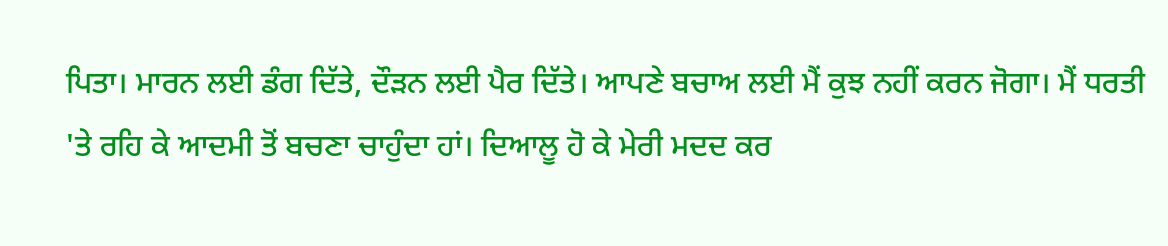ਪਿਤਾ। ਮਾਰਨ ਲਈ ਡੰਗ ਦਿੱਤੇ, ਦੌੜਨ ਲਈ ਪੈਰ ਦਿੱਤੇ। ਆਪਣੇ ਬਚਾਅ ਲਈ ਮੈਂ ਕੁਝ ਨਹੀਂ ਕਰਨ ਜੋਗਾ। ਮੈਂ ਧਰਤੀ 'ਤੇ ਰਹਿ ਕੇ ਆਦਮੀ ਤੋਂ ਬਚਣਾ ਚਾਹੁੰਦਾ ਹਾਂ। ਦਿਆਲੂ ਹੋ ਕੇ ਮੇਰੀ ਮਦਦ ਕਰ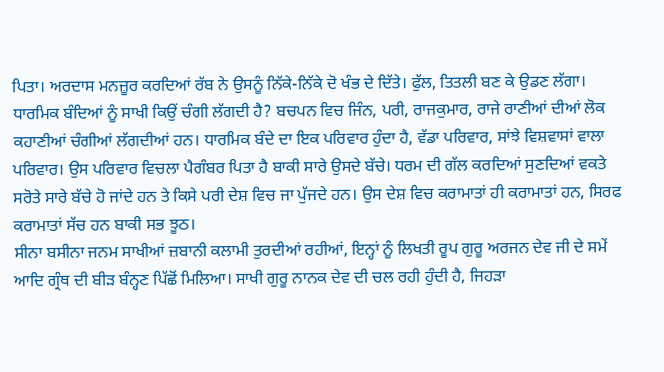ਪਿਤਾ। ਅਰਦਾਸ ਮਨਜ਼ੂਰ ਕਰਦਿਆਂ ਰੱਬ ਨੇ ਉਸਨੂੰ ਨਿੱਕੇ-ਨਿੱਕੇ ਦੋ ਖੰਭ ਦੇ ਦਿੱਤੇ। ਫੁੱਲ, ਤਿਤਲੀ ਬਣ ਕੇ ਉਡਣ ਲੱਗਾ।
ਧਾਰਮਿਕ ਬੰਦਿਆਂ ਨੂੰ ਸਾਖੀ ਕਿਉਂ ਚੰਗੀ ਲੱਗਦੀ ਹੈ? ਬਚਪਨ ਵਿਚ ਜਿੰਨ, ਪਰੀ, ਰਾਜਕੁਮਾਰ, ਰਾਜੇ ਰਾਣੀਆਂ ਦੀਆਂ ਲੋਕ ਕਹਾਣੀਆਂ ਚੰਗੀਆਂ ਲੱਗਦੀਆਂ ਹਨ। ਧਾਰਮਿਕ ਬੰਦੇ ਦਾ ਇਕ ਪਰਿਵਾਰ ਹੁੰਦਾ ਹੈ, ਵੱਡਾ ਪਰਿਵਾਰ, ਸਾਂਝੇ ਵਿਸ਼ਵਾਸਾਂ ਵਾਲਾ ਪਰਿਵਾਰ। ਉਸ ਪਰਿਵਾਰ ਵਿਚਲਾ ਪੈਗੰਬਰ ਪਿਤਾ ਹੈ ਬਾਕੀ ਸਾਰੇ ਉਸਦੇ ਬੱਚੇ। ਧਰਮ ਦੀ ਗੱਲ ਕਰਦਿਆਂ ਸੁਣਦਿਆਂ ਵਕਤੇ ਸਰੋਤੇ ਸਾਰੇ ਬੱਚੇ ਹੋ ਜਾਂਦੇ ਹਨ ਤੇ ਕਿਸੇ ਪਰੀ ਦੇਸ਼ ਵਿਚ ਜਾ ਪੁੱਜਦੇ ਹਨ। ਉਸ ਦੇਸ਼ ਵਿਚ ਕਰਾਮਾਤਾਂ ਹੀ ਕਰਾਮਾਤਾਂ ਹਨ, ਸਿਰਫ ਕਰਾਮਾਤਾਂ ਸੱਚ ਹਨ ਬਾਕੀ ਸਭ ਝੂਠ।
ਸੀਨਾ ਬਸੀਨਾ ਜਨਮ ਸਾਖੀਆਂ ਜ਼ਬਾਨੀ ਕਲਾਮੀ ਤੁਰਦੀਆਂ ਰਹੀਆਂ, ਇਨ੍ਹਾਂ ਨੂੰ ਲਿਖਤੀ ਰੂਪ ਗੁਰੂ ਅਰਜਨ ਦੇਵ ਜੀ ਦੇ ਸਮੇਂ ਆਦਿ ਗ੍ਰੰਥ ਦੀ ਬੀੜ ਬੰਨ੍ਹਣ ਪਿੱਛੋਂ ਮਿਲਿਆ। ਸਾਖੀ ਗੁਰੂ ਨਾਨਕ ਦੇਵ ਦੀ ਚਲ ਰਹੀ ਹੁੰਦੀ ਹੈ, ਜਿਹੜਾ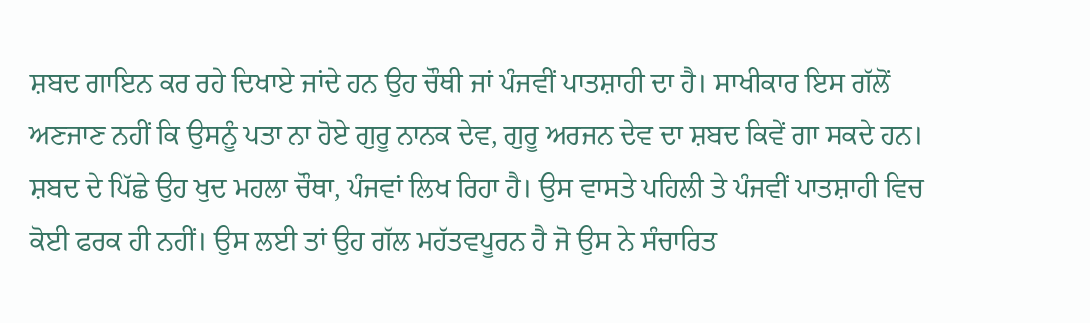ਸ਼ਬਦ ਗਾਇਨ ਕਰ ਰਹੇ ਦਿਖਾਏ ਜਾਂਦੇ ਹਨ ਉਹ ਚੌਥੀ ਜਾਂ ਪੰਜਵੀਂ ਪਾਤਸ਼ਾਹੀ ਦਾ ਹੈ। ਸਾਖੀਕਾਰ ਇਸ ਗੱਲੋਂ ਅਣਜਾਣ ਨਹੀਂ ਕਿ ਉਸਨੂੰ ਪਤਾ ਨਾ ਹੋਏ ਗੁਰੂ ਨਾਨਕ ਦੇਵ, ਗੁਰੂ ਅਰਜਨ ਦੇਵ ਦਾ ਸ਼ਬਦ ਕਿਵੇਂ ਗਾ ਸਕਦੇ ਹਨ। ਸ਼ਬਦ ਦੇ ਪਿੱਛੇ ਉਹ ਖੁਦ ਮਹਲਾ ਚੌਥਾ, ਪੰਜਵਾਂ ਲਿਖ ਰਿਹਾ ਹੈ। ਉਸ ਵਾਸਤੇ ਪਹਿਲੀ ਤੇ ਪੰਜਵੀਂ ਪਾਤਸ਼ਾਹੀ ਵਿਚ ਕੋਈ ਫਰਕ ਹੀ ਨਹੀਂ। ਉਸ ਲਈ ਤਾਂ ਉਹ ਗੱਲ ਮਹੱਤਵਪੂਰਨ ਹੈ ਜੋ ਉਸ ਨੇ ਸੰਚਾਰਿਤ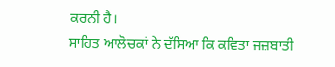ਕਰਨੀ ਹੈ।
ਸਾਹਿਤ ਆਲੋਚਕਾਂ ਨੇ ਦੱਸਿਆ ਕਿ ਕਵਿਤਾ ਜਜ਼ਬਾਤੀ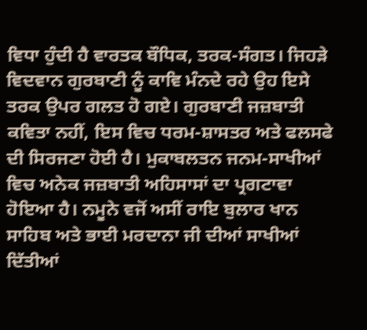ਵਿਧਾ ਹੁੰਦੀ ਹੈ ਵਾਰਤਕ ਬੌਧਿਕ, ਤਰਕ-ਸੰਗਤ। ਜਿਹੜੇ ਵਿਦਵਾਨ ਗੁਰਬਾਣੀ ਨੂੰ ਕਾਵਿ ਮੰਨਦੇ ਰਹੇ ਉਹ ਇਸੇ ਤਰਕ ਉਪਰ ਗਲਤ ਹੋ ਗਏ। ਗੁਰਬਾਣੀ ਜਜ਼ਬਾਤੀ ਕਵਿਤਾ ਨਹੀਂ, ਇਸ ਵਿਚ ਧਰਮ-ਸ਼ਾਸਤਰ ਅਤੇ ਫਲਸਫੇ ਦੀ ਸਿਰਜਣਾ ਹੋਈ ਹੈ। ਮੁਕਾਬਲਤਨ ਜਨਮ-ਸਾਖੀਆਂ ਵਿਚ ਅਨੇਕ ਜਜ਼ਬਾਤੀ ਅਹਿਸਾਸਾਂ ਦਾ ਪ੍ਰਗਟਾਵਾ ਹੋਇਆ ਹੈ। ਨਮੂਨੇ ਵਜੋਂ ਅਸੀਂ ਰਾਇ ਬੁਲਾਰ ਖਾਨ ਸਾਹਿਬ ਅਤੇ ਭਾਈ ਮਰਦਾਨਾ ਜੀ ਦੀਆਂ ਸਾਖੀਆਂ ਦਿੱਤੀਆਂ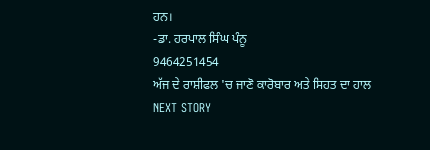ਹਨ।
-ਡਾ. ਹਰਪਾਲ ਸਿੰਘ ਪੰਨੂ
9464251454
ਅੱਜ ਦੇ ਰਾਸ਼ੀਫਲ 'ਚ ਜਾਣੋ ਕਾਰੋਬਾਰ ਅਤੇ ਸਿਹਤ ਦਾ ਹਾਲ
NEXT STORY